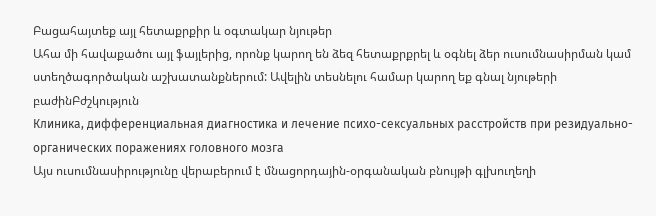Բացահայտեք այլ հետաքրքիր և օգտակար նյութեր
Ահա մի հավաքածու այլ ֆայլերից, որոնք կարող են ձեզ հետաքրքրել և օգնել ձեր ուսումնասիրման կամ ստեղծագործական աշխատանքներում: Ավելին տեսնելու համար կարող եք գնալ նյութերի բաժինԲժշկություն
Клиника, дифференциальная диагностика и лечение психо-сексуальных расстройств при резидуально-органических поражениях головного мозга
Այս ուսումնասիրությունը վերաբերում է մնացորդային-օրգանական բնույթի գլխուղեղի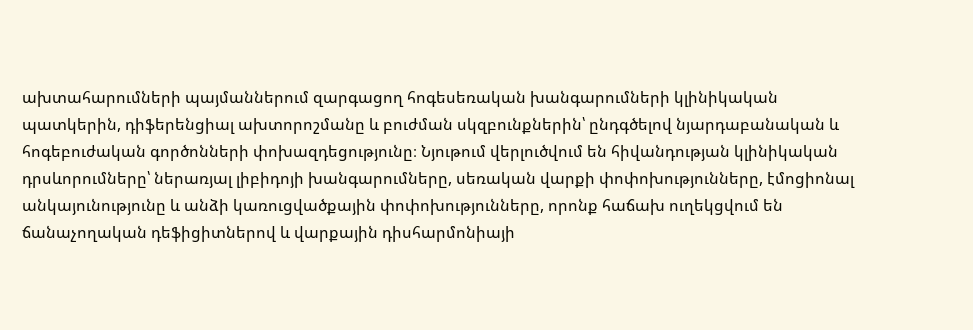ախտահարումների պայմաններում զարգացող հոգեսեռական խանգարումների կլինիկական պատկերին, դիֆերենցիալ ախտորոշմանը և բուժման սկզբունքներին՝ ընդգծելով նյարդաբանական և հոգեբուժական գործոնների փոխազդեցությունը։ Նյութում վերլուծվում են հիվանդության կլինիկական դրսևորումները՝ ներառյալ լիբիդոյի խանգարումները, սեռական վարքի փոփոխությունները, էմոցիոնալ անկայունությունը և անձի կառուցվածքային փոփոխությունները, որոնք հաճախ ուղեկցվում են ճանաչողական դեֆիցիտներով և վարքային դիսհարմոնիայի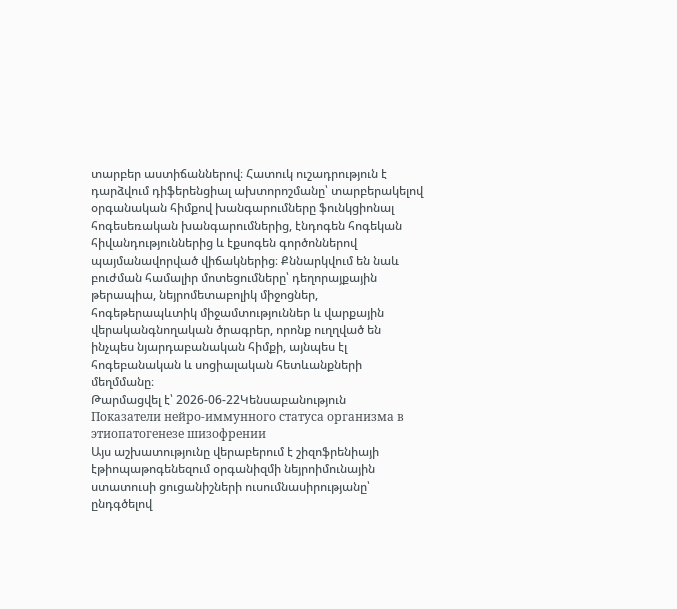տարբեր աստիճաններով։ Հատուկ ուշադրություն է դարձվում դիֆերենցիալ ախտորոշմանը՝ տարբերակելով օրգանական հիմքով խանգարումները ֆունկցիոնալ հոգեսեռական խանգարումներից, էնդոգեն հոգեկան հիվանդություններից և էքսոգեն գործոններով պայմանավորված վիճակներից։ Քննարկվում են նաև բուժման համալիր մոտեցումները՝ դեղորայքային թերապիա, նեյրոմետաբոլիկ միջոցներ, հոգեթերապևտիկ միջամտություններ և վարքային վերականգնողական ծրագրեր, որոնք ուղղված են ինչպես նյարդաբանական հիմքի, այնպես էլ հոգեբանական և սոցիալական հետևանքների մեղմմանը։
Թարմացվել է՝ 2026-06-22Կենսաբանություն
Показатели нейро-иммунного статуса организма в этиопатогенезе шизофрении
Այս աշխատությունը վերաբերում է շիզոֆրենիայի էթիոպաթոգենեզում օրգանիզմի նեյրոիմունային ստատուսի ցուցանիշների ուսումնասիրությանը՝ ընդգծելով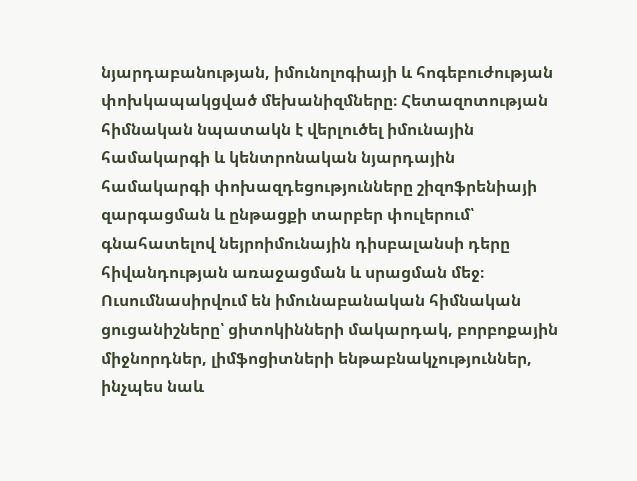նյարդաբանության, իմունոլոգիայի և հոգեբուժության փոխկապակցված մեխանիզմները։ Հետազոտության հիմնական նպատակն է վերլուծել իմունային համակարգի և կենտրոնական նյարդային համակարգի փոխազդեցությունները շիզոֆրենիայի զարգացման և ընթացքի տարբեր փուլերում՝ գնահատելով նեյրոիմունային դիսբալանսի դերը հիվանդության առաջացման և սրացման մեջ։ Ուսումնասիրվում են իմունաբանական հիմնական ցուցանիշները՝ ցիտոկինների մակարդակ, բորբոքային միջնորդներ, լիմֆոցիտների ենթաբնակչություններ, ինչպես նաև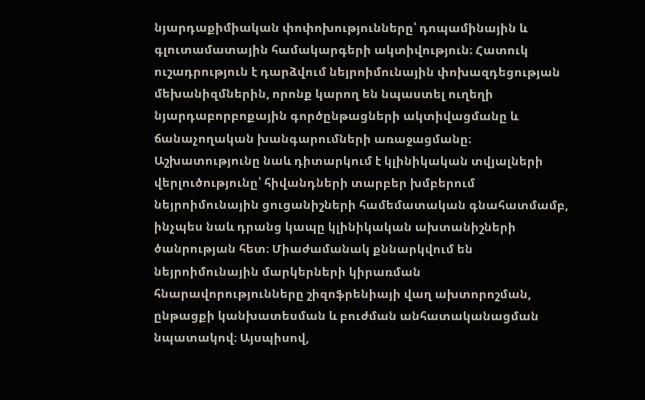նյարդաքիմիական փոփոխությունները՝ դոպամինային և գլուտամատային համակարգերի ակտիվություն։ Հատուկ ուշադրություն է դարձվում նեյրոիմունային փոխազդեցության մեխանիզմներին, որոնք կարող են նպաստել ուղեղի նյարդաբորբոքային գործընթացների ակտիվացմանը և ճանաչողական խանգարումների առաջացմանը։ Աշխատությունը նաև դիտարկում է կլինիկական տվյալների վերլուծությունը՝ հիվանդների տարբեր խմբերում նեյրոիմունային ցուցանիշների համեմատական գնահատմամբ, ինչպես նաև դրանց կապը կլինիկական ախտանիշների ծանրության հետ։ Միաժամանակ քննարկվում են նեյրոիմունային մարկերների կիրառման հնարավորությունները շիզոֆրենիայի վաղ ախտորոշման, ընթացքի կանխատեսման և բուժման անհատականացման նպատակով։ Այսպիսով,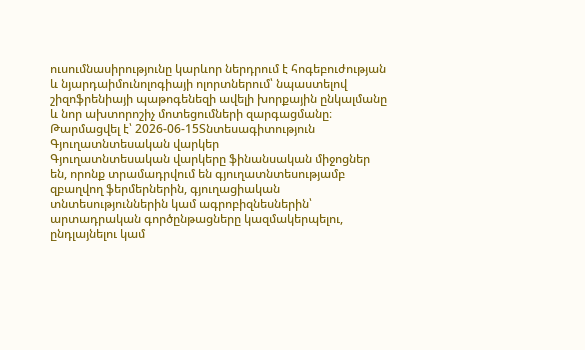ուսումնասիրությունը կարևոր ներդրում է հոգեբուժության և նյարդաիմունոլոգիայի ոլորտներում՝ նպաստելով շիզոֆրենիայի պաթոգենեզի ավելի խորքային ընկալմանը և նոր ախտորոշիչ մոտեցումների զարգացմանը։
Թարմացվել է՝ 2026-06-15Տնտեսագիտություն
Գյուղատնտեսական վարկեր
Գյուղատնտեսական վարկերը ֆինանսական միջոցներ են, որոնք տրամադրվում են գյուղատնտեսությամբ զբաղվող ֆերմերներին, գյուղացիական տնտեսություններին կամ ագրոբիզնեսներին՝ արտադրական գործընթացները կազմակերպելու, ընդլայնելու կամ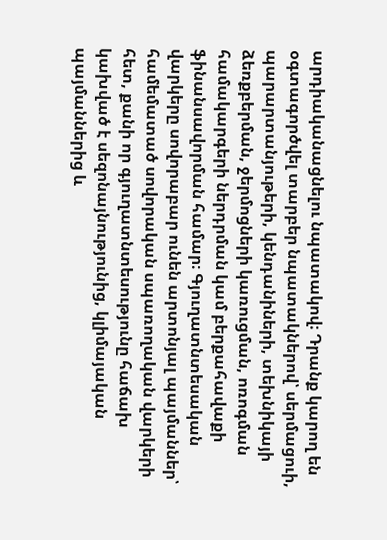արդիականացնելու նպատակով։ Դրանք կարող են օգտագործվել տարբեր նպատակներով՝ սերմացուի, պարարտանյութերի, կենդանիների, տեխնիկայի ձեռքբերման, ջերմոցների կառուցման, ոռոգման համակարգերի ներդրման կամ բերքահավաքի ֆինանսավորման համար։ Գյուղատնտեսական վարկերը սովորաբար ունեն արտոնյալ պայմաններ՝ համեմատած սովորական սպառողական վարկերի հետ, քանի որ գյուղատնտեսությունը հաճախ կախված է սեզոնայնությունից, կլիմայական պայմաններից և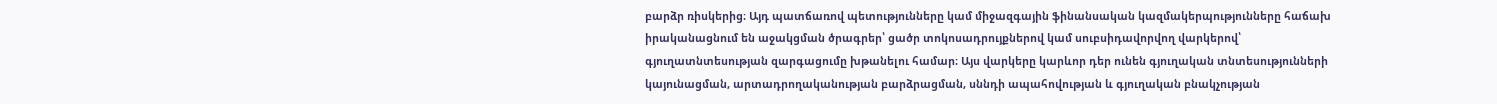բարձր ռիսկերից։ Այդ պատճառով պետությունները կամ միջազգային ֆինանսական կազմակերպությունները հաճախ իրականացնում են աջակցման ծրագրեր՝ ցածր տոկոսադրույքներով կամ սուբսիդավորվող վարկերով՝ գյուղատնտեսության զարգացումը խթանելու համար։ Այս վարկերը կարևոր դեր ունեն գյուղական տնտեսությունների կայունացման, արտադրողականության բարձրացման, սննդի ապահովության և գյուղական բնակչության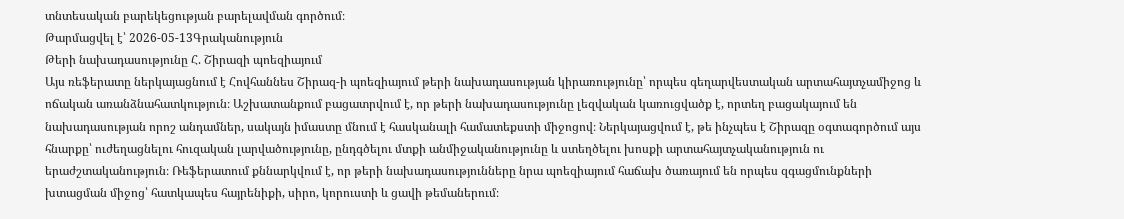տնտեսական բարեկեցության բարելավման գործում։
Թարմացվել է՝ 2026-05-13Գրականություն
Թերի նախադասությունը Հ. Շիրազի պոեզիայում
Այս ռեֆերատը ներկայացնում է Հովհաննես Շիրազ-ի պոեզիայում թերի նախադասության կիրառությունը՝ որպես գեղարվեստական արտահայտչամիջոց և ոճական առանձնահատկություն։ Աշխատանքում բացատրվում է, որ թերի նախադասությունը լեզվական կառուցվածք է, որտեղ բացակայում են նախադասության որոշ անդամներ, սակայն իմաստը մնում է հասկանալի համատեքստի միջոցով։ Ներկայացվում է, թե ինչպես է Շիրազը օգտագործում այս հնարքը՝ ուժեղացնելու հուզական լարվածությունը, ընդգծելու մտքի անմիջականությունը և ստեղծելու խոսքի արտահայտչականություն ու երաժշտականություն։ Ռեֆերատում քննարկվում է, որ թերի նախադասությունները նրա պոեզիայում հաճախ ծառայում են որպես զգացմունքների խտացման միջոց՝ հատկապես հայրենիքի, սիրո, կորուստի և ցավի թեմաներում։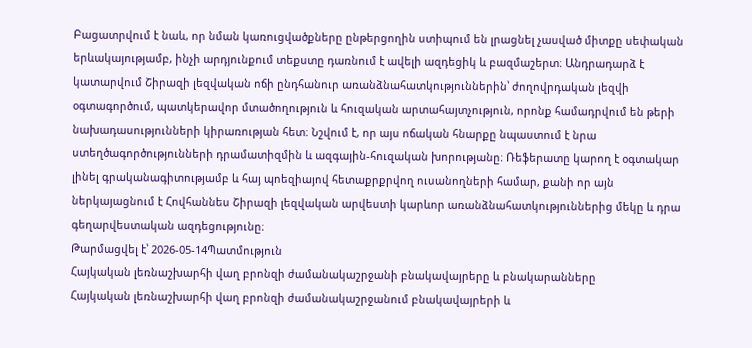Բացատրվում է նաև, որ նման կառուցվածքները ընթերցողին ստիպում են լրացնել չասված միտքը սեփական երևակայությամբ, ինչի արդյունքում տեքստը դառնում է ավելի ազդեցիկ և բազմաշերտ։ Անդրադարձ է կատարվում Շիրազի լեզվական ոճի ընդհանուր առանձնահատկություններին՝ ժողովրդական լեզվի օգտագործում, պատկերավոր մտածողություն և հուզական արտահայտչություն, որոնք համադրվում են թերի նախադասությունների կիրառության հետ։ Նշվում է, որ այս ոճական հնարքը նպաստում է նրա ստեղծագործությունների դրամատիզմին և ազգային-հուզական խորությանը։ Ռեֆերատը կարող է օգտակար լինել գրականագիտությամբ և հայ պոեզիայով հետաքրքրվող ուսանողների համար, քանի որ այն ներկայացնում է Հովհաննես Շիրազի լեզվական արվեստի կարևոր առանձնահատկություններից մեկը և դրա գեղարվեստական ազդեցությունը։
Թարմացվել է՝ 2026-05-14Պատմություն
Հայկական լեռնաշխարհի վաղ բրոնզի ժամանակաշրջանի բնակավայրերը և բնակարանները
Հայկական լեռնաշխարհի վաղ բրոնզի ժամանակաշրջանում բնակավայրերի և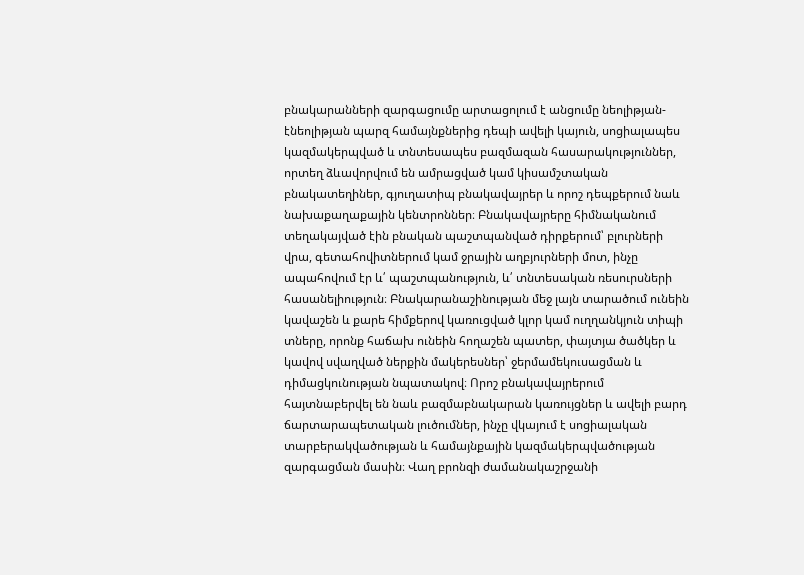բնակարանների զարգացումը արտացոլում է անցումը նեոլիթյան-էնեոլիթյան պարզ համայնքներից դեպի ավելի կայուն, սոցիալապես կազմակերպված և տնտեսապես բազմազան հասարակություններ, որտեղ ձևավորվում են ամրացված կամ կիսամշտական բնակատեղիներ, գյուղատիպ բնակավայրեր և որոշ դեպքերում նաև նախաքաղաքային կենտրոններ։ Բնակավայրերը հիմնականում տեղակայված էին բնական պաշտպանված դիրքերում՝ բլուրների վրա, գետահովիտներում կամ ջրային աղբյուրների մոտ, ինչը ապահովում էր և՛ պաշտպանություն, և՛ տնտեսական ռեսուրսների հասանելիություն։ Բնակարանաշինության մեջ լայն տարածում ունեին կավաշեն և քարե հիմքերով կառուցված կլոր կամ ուղղանկյուն տիպի տները, որոնք հաճախ ունեին հողաշեն պատեր, փայտյա ծածկեր և կավով սվաղված ներքին մակերեսներ՝ ջերմամեկուսացման և դիմացկունության նպատակով։ Որոշ բնակավայրերում հայտնաբերվել են նաև բազմաբնակարան կառույցներ և ավելի բարդ ճարտարապետական լուծումներ, ինչը վկայում է սոցիալական տարբերակվածության և համայնքային կազմակերպվածության զարգացման մասին։ Վաղ բրոնզի ժամանակաշրջանի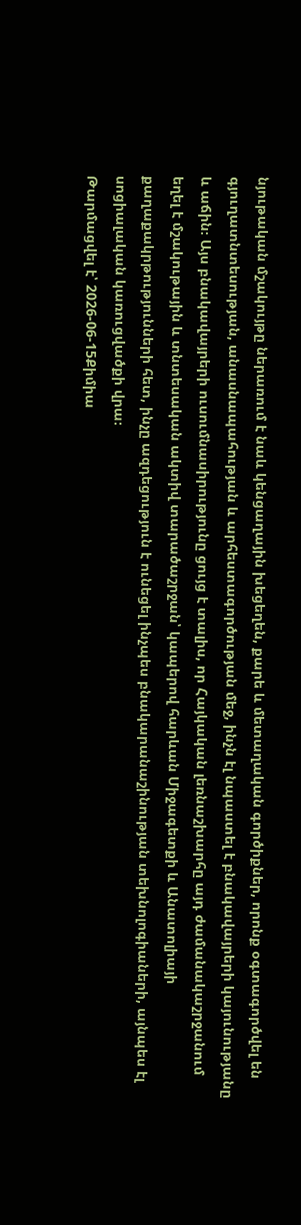նյութական մշակույթը ներառում է նաև կենցաղային խեցեղեն, քարե և մետաղական գործիքներ, որոնք օգտագործվել են գյուղատնտեսության, անասնապահության և արհեստագործության մեջ, ինչն էլ նպաստել է բնակավայրերի կայունությանը և աճին։ Այս բնակավայրերի ուսումնասիրությունը ցույց է տալիս, որ Հայկական լեռնաշխարհը այդ ժամանակաշրջանում եղել է մշակութային և տնտեսական ակտիվ տարածաշրջան՝ կապերով հարևան Միջագետքի և Անատոլիայի քաղաքակրթությունների հետ, ինչը ազդեցություն է ունեցել ինչպես բնակարանաշինության տեխնոլոգիաների, այնպես էլ սոցիալական կառուցվածքի վրա։
Թարմացվել է՝ 2026-06-15Քիմիա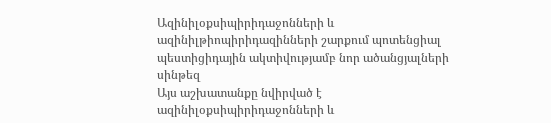Ազինիլօքսիպիրիդաջոնների և ազինիլթիոպիրիդազինների շարքում պոտենցիալ պեստիցիդային ակտիվությամբ նոր ածանցյալների սինթեզ
Այս աշխատանքը նվիրված է ազինիլօքսիպիրիդաջոնների և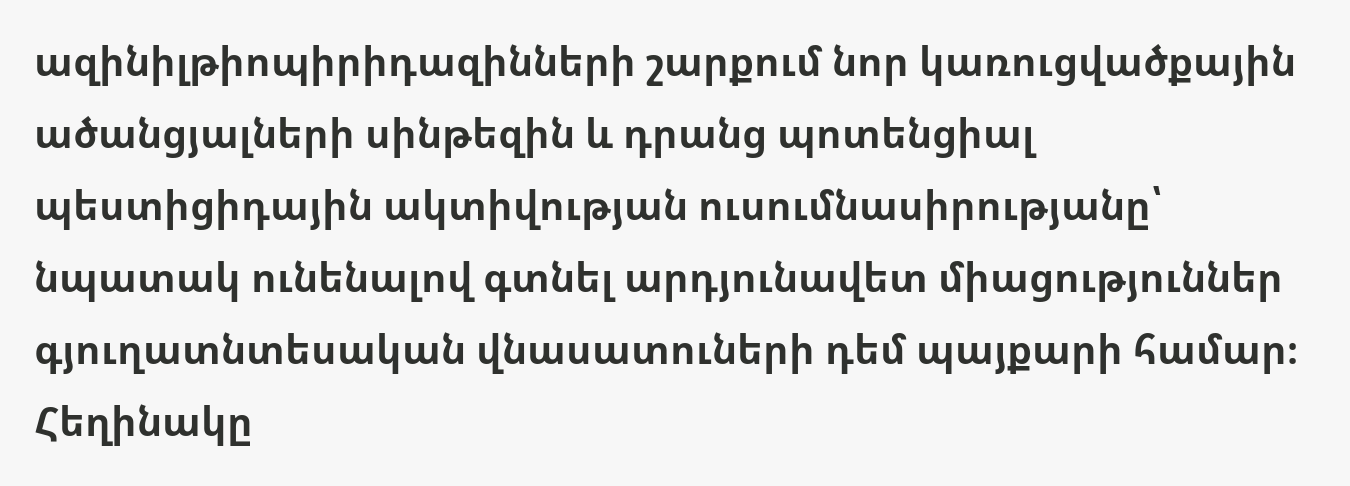ազինիլթիոպիրիդազինների շարքում նոր կառուցվածքային ածանցյալների սինթեզին և դրանց պոտենցիալ պեստիցիդային ակտիվության ուսումնասիրությանը՝ նպատակ ունենալով գտնել արդյունավետ միացություններ գյուղատնտեսական վնասատուների դեմ պայքարի համար։ Հեղինակը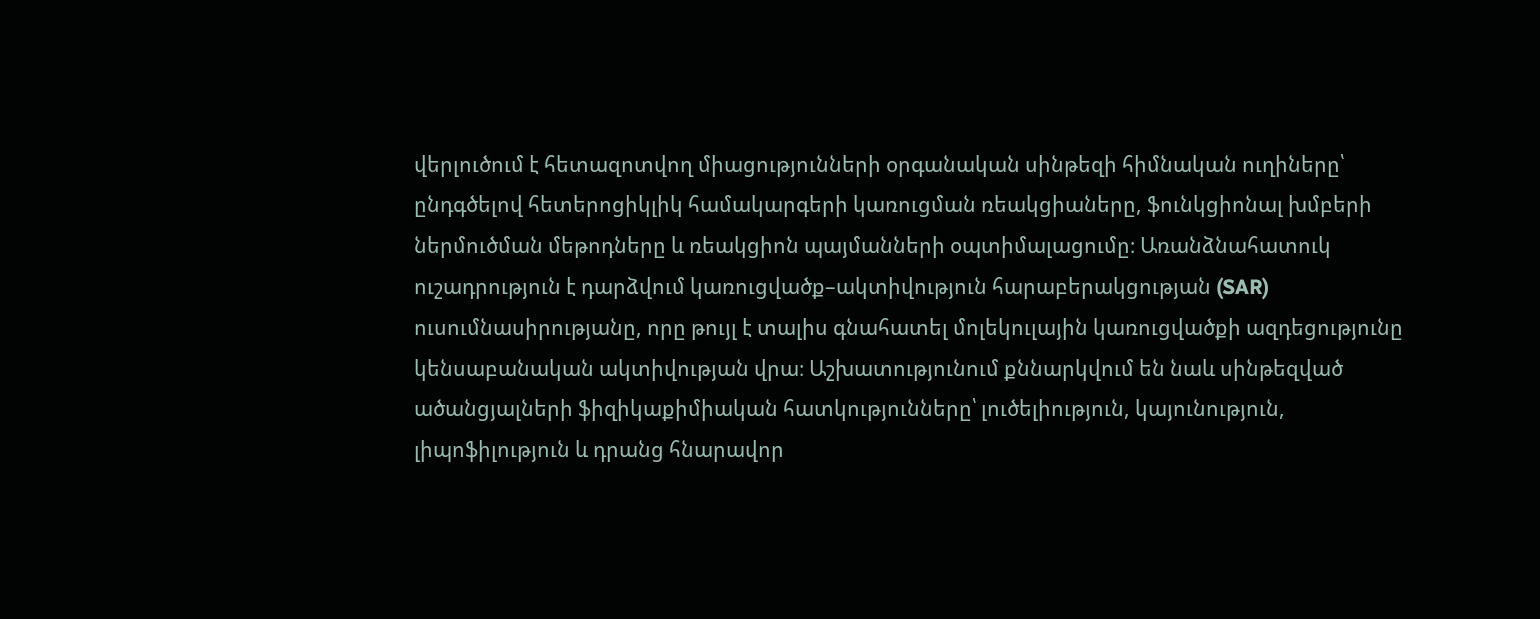վերլուծում է հետազոտվող միացությունների օրգանական սինթեզի հիմնական ուղիները՝ ընդգծելով հետերոցիկլիկ համակարգերի կառուցման ռեակցիաները, ֆունկցիոնալ խմբերի ներմուծման մեթոդները և ռեակցիոն պայմանների օպտիմալացումը։ Առանձնահատուկ ուշադրություն է դարձվում կառուցվածք–ակտիվություն հարաբերակցության (SAR) ուսումնասիրությանը, որը թույլ է տալիս գնահատել մոլեկուլային կառուցվածքի ազդեցությունը կենսաբանական ակտիվության վրա։ Աշխատությունում քննարկվում են նաև սինթեզված ածանցյալների ֆիզիկաքիմիական հատկությունները՝ լուծելիություն, կայունություն, լիպոֆիլություն և դրանց հնարավոր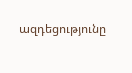ազդեցությունը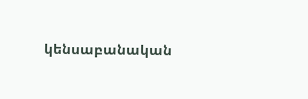կենսաբանական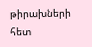թիրախների հետ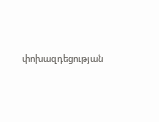փոխազդեցության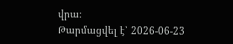վրա։
Թարմացվել է՝ 2026-06-23